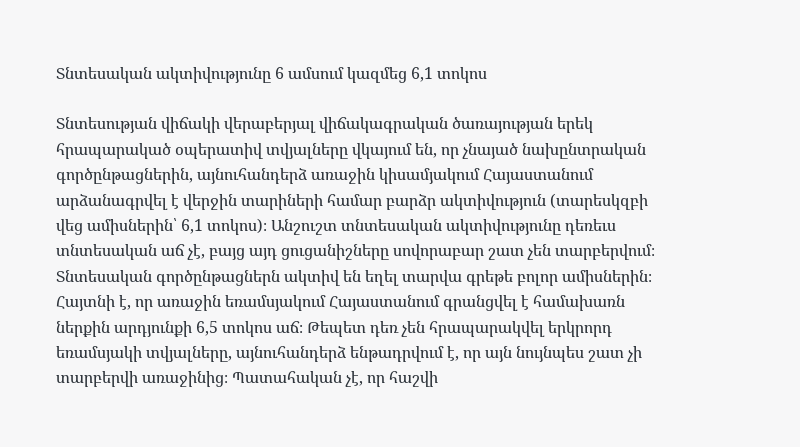Տնտեսական ակտիվությունը 6 ամսում կազմեց 6,1 տոկոս

Տնտեսության վիճակի վերաբերյալ վիճակագրական ծառայության երեկ հրապարակած օպերատիվ տվյալները վկայում են, որ չնայած նախընտրական գործընթացներին, այնուհանդերձ առաջին կիսամյակում Հայաստանում արձանագրվել է վերջին տարիների համար բարձր ակտիվություն (տարեսկզբի վեց ամիսներին՝ 6,1 տոկոս)։ Անշուշտ տնտեսական ակտիվությունը դեռեւս տնտեսական աճ չէ, բայց այդ ցուցանիշները սովորաբար շատ չեն տարբերվում։ Տնտեսական գործընթացներն ակտիվ են եղել տարվա գրեթե բոլոր ամիսներին։ Հայտնի է, որ առաջին եռամսյակում Հայաստանում գրանցվել է համախառն ներքին արդյունքի 6,5 տոկոս աճ։ Թեպետ դեռ չեն հրապարակվել երկրորդ եռամսյակի տվյալները, այնուհանդերձ ենթադրվում է, որ այն նույնպես շատ չի տարբերվի առաջինից։ Պատահական չէ, որ հաշվի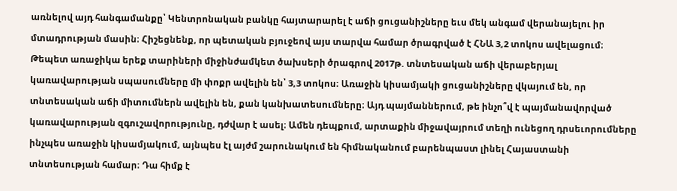առնելով այդ հանգամանքը՝ Կենտրոնական բանկը հայտարարել է աճի ցուցանիշները եւս մեկ անգամ վերանայելու իր մտադրության մասին։ Հիշեցնենք, որ պետական բյուջեով այս տարվա համար ծրագրված է ՀՆԱ 3,2 տոկոս ավելացում։ Թեպետ առաջիկա երեք տարիների միջինժամկետ ծախսերի ծրագրով 2017թ. տնտեսական աճի վերաբերյալ կառավարության սպասումները մի փոքր ավելին են՝ 3,3 տոկոս։ Առաջին կիսամյակի ցուցանիշները վկայում են, որ տնտեսական աճի միտումներն ավելին են, քան կանխատեսումները։ Այդ պայմաններում, թե ինչո՞վ է պայմանավորված կառավարության զգուշավորությունը, դժվար է ասել։ Ամեն դեպքում, արտաքին միջավայրում տեղի ունեցող դրսեւորումները ինչպես առաջին կիսամյակում, այնպես էլ այժմ շարունակում են հիմնականում բարենպաստ լինել Հայաստանի տնտեսության համար։ Դա հիմք է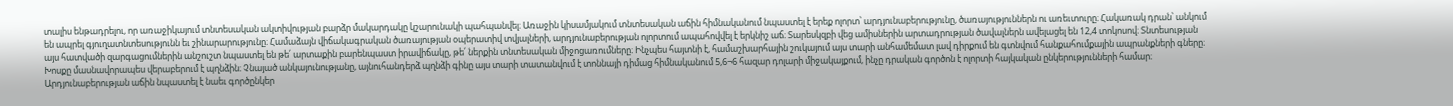տալիս ենթադրելու, որ առաջիկայում տնտեսական ակտիվության բարձր մակարդակը կշարունակի պահպանվել։ Առաջին կիսամյակում տնտեսական աճին հիմնականում նպաստել է երեք ոլորտ՝ արդյունաբերությունը, ծառայություններն ու առեւտուրը։ Հակառակ դրան՝ անկում են ապրել գյուղատնտեսությունն եւ շինարարությունը։ Համաձայն վիճակագրական ծառայության օպերատիվ տվյալների, արդյունաբերության ոլորտում ապահովվել է երկնիշ աճ։ Տարեսկզբի վեց ամիսներին արտադրության ծավալներն ավելացել են 12,4 տոկոսով։ Տնտեսության այս հատվածի զարգացումներին անշուշտ նպաստել են թե՛ արտաքին բարենպաստ իրավիճակը, թե՛ ներքին տնտեսական միջոցառումները։ Ինչպես հայտնի է, համաշխարհային շուկայում այս տարի անհամեմատ լավ դիրքում են գտնվում հանքահումքային ապրանքների գները։ Խոսքը մասնավորապես վերաբերում է պղնձին։ Չնայած անկայունությանը, այնուհանդերձ պղնձի գինը այս տարի տատանվում է տոննայի դիմաց հիմնականում 5,6¬6 հազար դոլարի միջակայքում, ինչը դրական գործոն է ոլորտի հայկական ընկերությունների համար։ Արդյունաբերության աճին նպաստել է նաեւ գործընկեր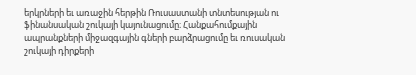երկրների եւ առաջին հերթին Ռուսաստանի տնտեսության ու ֆինանսական շուկայի կայունացումը։ Հանքահումքային ապրանքների միջազգային գների բարձրացումը եւ ռուսական շուկայի դիրքերի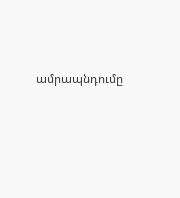ամրապնդումը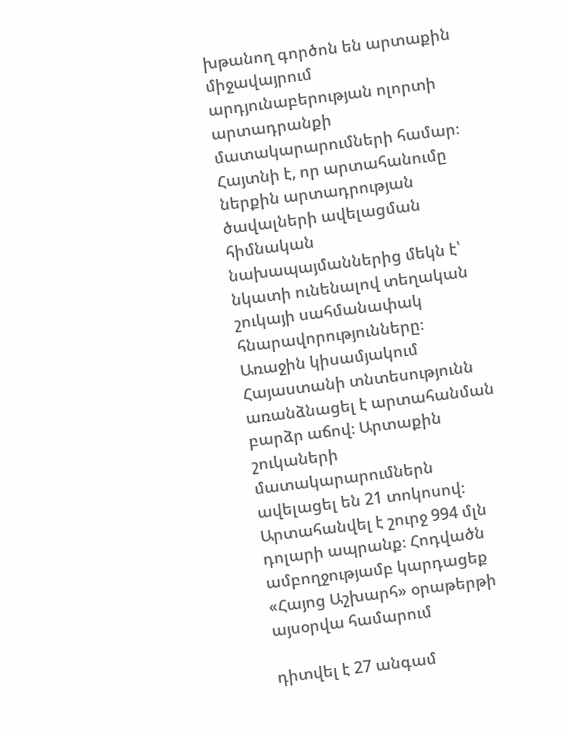խթանող գործոն են արտաքին միջավայրում արդյունաբերության ոլորտի արտադրանքի մատակարարումների համար։ Հայտնի է, որ արտահանումը ներքին արտադրության ծավալների ավելացման հիմնական նախապայմաններից մեկն է՝ նկատի ունենալով տեղական շուկայի սահմանափակ հնարավորությունները։ Առաջին կիսամյակում Հայաստանի տնտեսությունն առանձնացել է արտահանման բարձր աճով։ Արտաքին շուկաների մատակարարումներն ավելացել են 21 տոկոսով։ Արտահանվել է շուրջ 994 մլն դոլարի ապրանք։ Հոդվածն ամբողջությամբ կարդացեք «Հայոց Աշխարհ» օրաթերթի այսօրվա համարում

դիտվել է 27 անգամ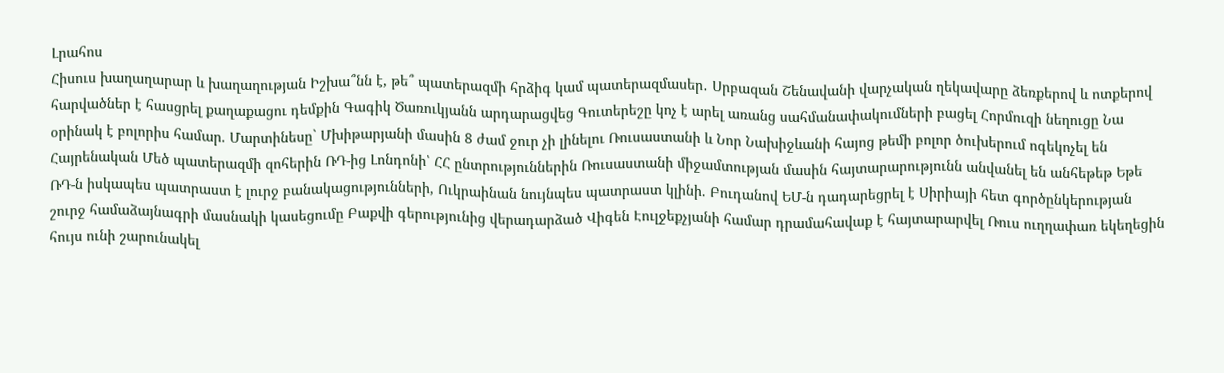Լրահոս
Հիսուս խաղաղարար և խաղաղության Իշխա՞նն է, թե՞ պատերազմի հրձիգ կամ պատերազմասեր․ Սրբազան Շենավանի վարչական ղեկավարը ձեռքերով և ոտքերով հարվածներ է հասցրել քաղաքացու դեմքին Գագիկ Ծառուկյանն արդարացվեց Գուտերեշը կոչ է արել առանց սահմանափակումների բացել Հորմուզի նեղուցը Նա օրինակ է բոլորիս համար. Մարտինեսը` Մխիթարյանի մասին 8 ժամ ջուր չի լինելու Ռուսաստանի և Նոր Նախիջևանի հայոց թեմի բոլոր ծուխերում ոգեկոչել են Հայրենական Մեծ պատերազմի զոհերին ՌԴ-ից Լոնդոնի՝ ՀՀ ընտրություններին Ռուսաստանի միջամտության մասին հայտարարությունն անվանել են անհեթեթ Եթե ՌԴ-ն իսկապես պատրաստ է լուրջ բանակացությունների, Ուկրաինան նույնպես պատրաստ կլինի. Բուդանով ԵՄ-ն դադարեցրել է Սիրիայի հետ գործընկերության շուրջ համաձայնագրի մասնակի կասեցումը Բաքվի գերությունից վերադարձած Վիգեն Էուլջեքչյանի համար դրամահավաք է հայտարարվել Ռուս ուղղափառ եկեղեցին հույս ունի շարունակել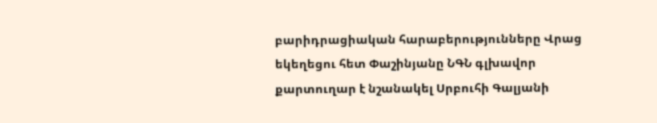բարիդրացիական հարաբերությունները Վրաց եկեղեցու հետ Փաշինյանը ՆԳՆ գլխավոր քարտուղար է նշանակել Սրբուհի Գալյանի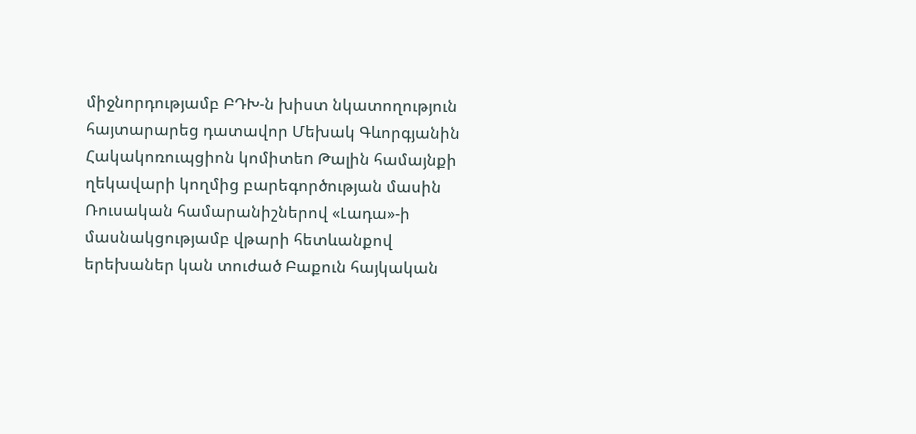միջնորդությամբ ԲԴԽ-ն խիստ նկատողություն հայտարարեց դատավոր Մեխակ Գևորգյանին Հակակոռուպցիոն կոմիտեn Թալին համայնքի ղեկավարի կողմից բարեգործության մասին Ռուսական համարանիշներով «Լադա»-ի մասնակցությամբ վթարի հետևանքով երեխաներ կան տուժած Բաքուն հայկական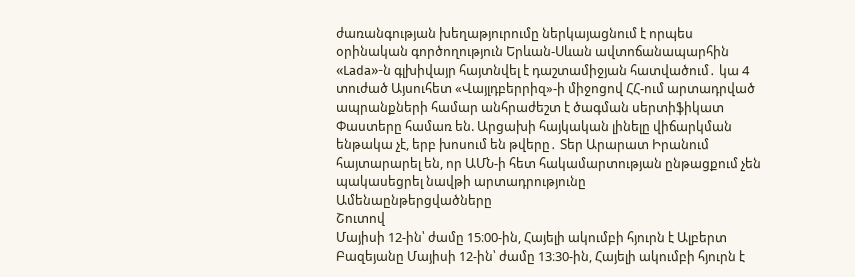ժառանգության խեղաթյուրումը ներկայացնում է որպես օրինական գործողություն Երևան-Սևան ավտոճանապարհին «Lada»-ն գլխիվայր հայտնվել է դաշտամիջյան հատվածում․ կա 4 տուժած Այսուհետ «Վայլդբերրիզ»-ի միջոցով ՀՀ-ում արտադրված ապրանքների համար անհրաժեշտ է ծագման սերտիֆիկատ Փաստերը համառ են. Արցախի հայկական լինելը վիճարկման ենթակա չէ, երբ խոսում են թվերը․ Տեր Արարատ Իրանում հայտարարել են, որ ԱՄՆ-ի հետ հակամարտության ընթացքում չեն պակասեցրել նավթի արտադրությունը
Ամենաընթերցվածները
Շուտով
Մայիսի 12-ին՝ ժամը 15։00-ին, Հայելի ակումբի հյուրն է Ալբերտ Բազեյանը Մայիսի 12-ին՝ ժամը 13։30-ին, Հայելի ակումբի հյուրն է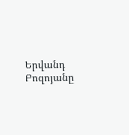Երվանդ Բոզոյանը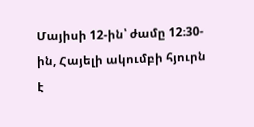Մայիսի 12-ին՝ ժամը 12։30-ին, Հայելի ակումբի հյուրն է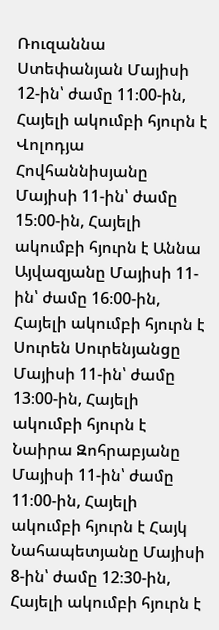Ռուզաննա Ստեփանյան Մայիսի 12-ին՝ ժամը 11։00-ին, Հայելի ակումբի հյուրն է Վոլոդյա Հովհաննիսյանը Մայիսի 11-ին՝ ժամը 15։00-ին, Հայելի ակումբի հյուրն է Աննա Այվազյանը Մայիսի 11-ին՝ ժամը 16։00-ին, Հայելի ակումբի հյուրն է Սուրեն Սուրենյանցը Մայիսի 11-ին՝ ժամը 13։00-ին, Հայելի ակումբի հյուրն է Նաիրա Զոհրաբյանը Մայիսի 11-ին՝ ժամը 11։00-ին, Հայելի ակումբի հյուրն է Հայկ Նահապետյանը Մայիսի 8-ին՝ ժամը 12։30-ին, Հայելի ակումբի հյուրն է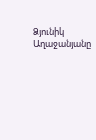Ձյունիկ Աղաջանյանը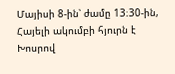Մայիսի 8-ին՝ ժամը 13։30-ին, Հայելի ակումբի հյուրն է Խոսրով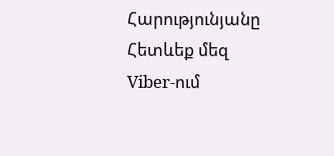Հարությունյանը
Հետևեք մեզ Viber-ում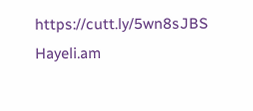https://cutt.ly/5wn8sJBS
Hayeli.am